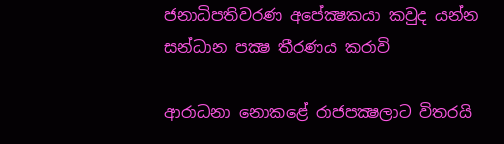ජනාධිපතිවරණ අපේක්‍ෂකයා කවුද යන්න සන්ධාන පක්‍ෂ තීරණය කරාවි

ආරාධනා නොකළේ රාජපක්‍ෂලාට විතරයි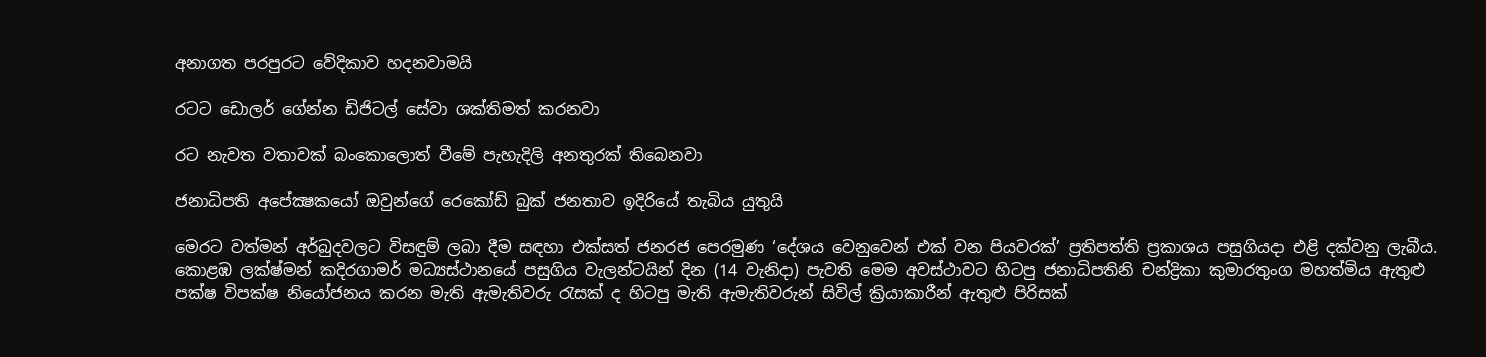අනාගත පරපුරට වේදිකාව හදනවාමයි

රටට ඩොලර් ගේන්න ඩිජිටල් සේවා ශක්තිමත් කරනවා

රට නැවත වතාවක් බංකොලොත් වීමේ පැහැදිලි අනතුරක් තිබෙනවා

ජනාධිපති අපේක්‍ෂකයෝ ඔවුන්ගේ රෙකෝඩ් බුක් ජනතාව ඉදිරියේ තැබිය යුතුයි

මෙරට වත්මන් අර්බුදවලට විසඳුම් ලබා දීම සඳහා එක්සත් ජනරජ පෙරමුණ ‘දේශය වෙනුවෙන් එක් වන පියවරක්’ ප්‍රතිපත්ති ප්‍රකාශය පසුගියදා එළි දක්වනු ලැබීය. කොළඹ ලක්ෂ්මන් කදිරගාමර් මධ්‍යස්ථානයේ පසුගිය වැලන්ටයින් දින (14 වැනිදා) පැවති මෙම අවස්ථාවට හිටපු ජනාධිපතිනි චන්ද්‍රිකා කුමාරතුංග මහත්මිය ඇතුළු පක්ෂ විපක්ෂ නියෝජනය කරන මැති ඇමැතිවරු රැසක් ද හිටපු මැති ඇමැතිවරුන් සිවිල් ක්‍රියාකාරීන් ඇතුළු පිරිසක්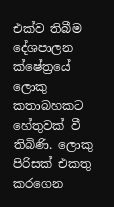එක්ව තිබීම දේශපාලන ක්ෂේත්‍රයේ ලොකු කතාබහකට හේතුවක් වී තිබිණි. ලොකු පිරිසක් එකතු කරගෙන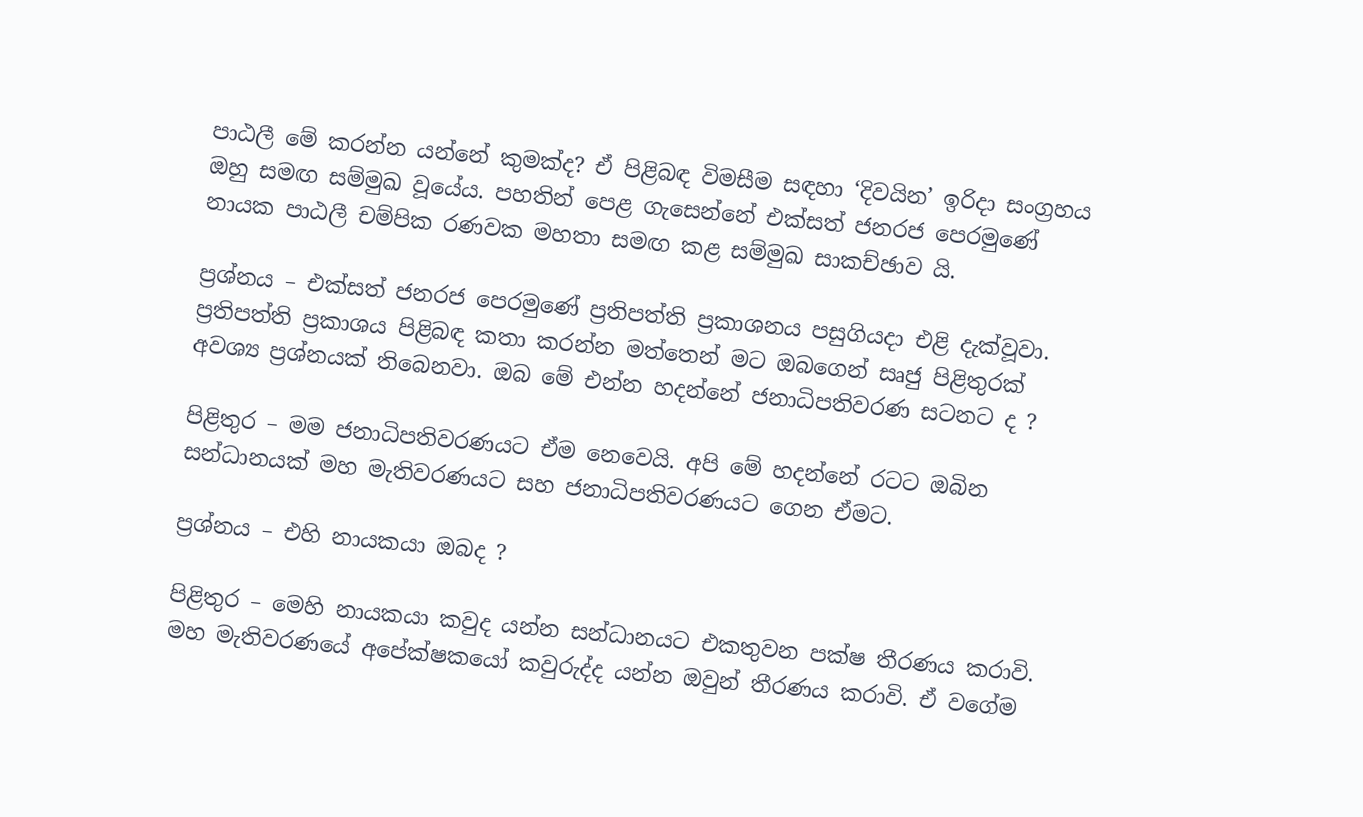පාඨලී මේ කරන්න යන්නේ කුමක්ද? ඒ පිළිබඳ විමසීම සඳහා ‘දිවයින’ ඉරිදා සංග්‍රහය ඔහු සමඟ සම්මුඛ වූයේය. පහතින් පෙළ ගැසෙන්නේ එක්සත් ජනරජ පෙරමුණේ නායක පාඨලී චම්පික රණවක මහතා සමඟ කළ සම්මුඛ සාකච්ඡාව යි.

ප්‍රශ්නය – එක්සත් ජනරජ පෙරමුණේ ප්‍රතිපත්ති ප්‍රකාශනය පසුගියදා එළි දැක්වූවා. ප්‍රතිපත්ති ප්‍රකාශය පිළිබඳ කතා කරන්න මත්තෙන් මට ඔබගෙන් සෘජු පිළිතුරක් අවශ්‍ය ප්‍රශ්නයක් තිබෙනවා. ඔබ මේ එන්න හදන්නේ ජනාධිපතිවරණ සටනට ද ?

පිළිතුර – මම ජනාධිපතිවරණයට ඒම නෙවෙයි. අපි මේ හදන්නේ රටට ඔබින සන්ධානයක් මහ මැතිවරණයට සහ ජනාධිපතිවරණයට ගෙන ඒමට.

ප්‍රශ්නය – එහි නායකයා ඔබද ?

පිළිතුර – මෙහි නායකයා කවුද යන්න සන්ධානයට එකතුවන පක්ෂ තීරණය කරාවි. මහ මැතිවරණයේ අපේක්ෂකයෝ කවුරුද්ද යන්න ඔවුන් තීරණය කරාවි. ඒ වගේම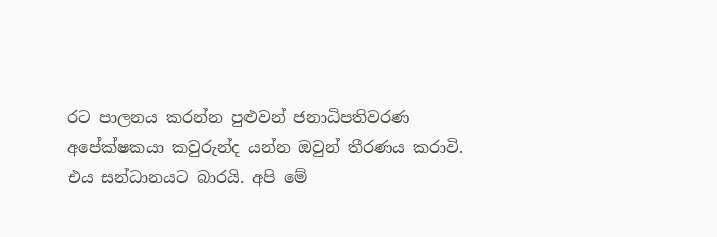රට පාලනය කරන්න පුළුවන් ජනාධිපතිවරණ අපේක්ෂකයා කවුරුන්ද යන්න ඔවුන් තීරණය කරාවි. එය සන්ධානයට බාරයි. අපි මේ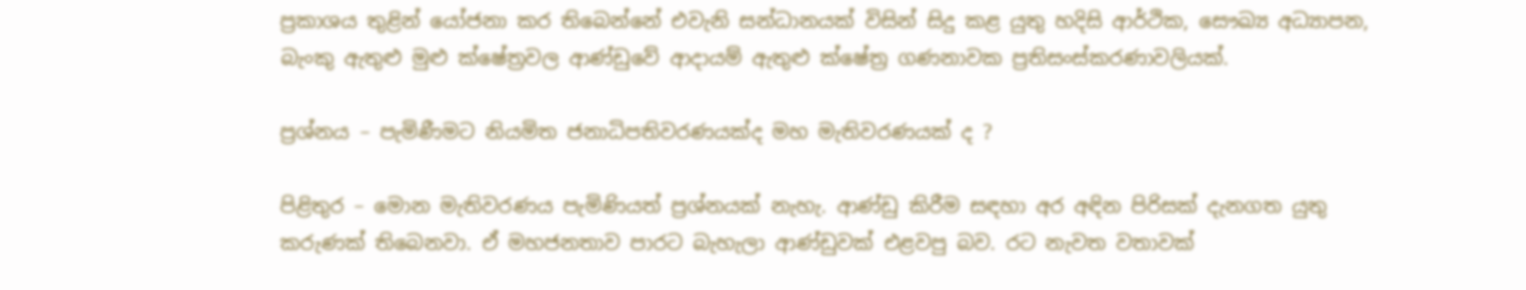ප්‍රකාශය තුළින් යෝජනා කර තිබෙන්නේ එවැනි සන්ධානයක් විසින් සිදු කළ යුතු හදිසි ආර්ථික, සෞඛ්‍ය අධ්‍යාපන, බැංකු ඇතුළු මුළු ක්ෂේත්‍රවල ආණ්ඩුවේ ආදායම් ඇතුළු ක්ෂේත්‍ර ගණනාවක ප්‍රතිසංස්කරණාවලියක්.

ප්‍රශ්නය – පැමිණීමට නියමිත ජනාධිපතිවරණයක්ද මහ මැතිවරණයක් ද ?

පිළිතුර – මොන මැතිවරණය පැමිණියත් ප්‍රශ්නයක් නැහැ. ආණ්ඩු කිරීම සඳහා අර අඳින පිරිසක් දැනගත යුතු කරුණක් තිබෙනවා. ඒ මහජනතාව පාරට බැහැලා ආණ්ඩුවක් එළවපු බව. රට නැවත වතාවක්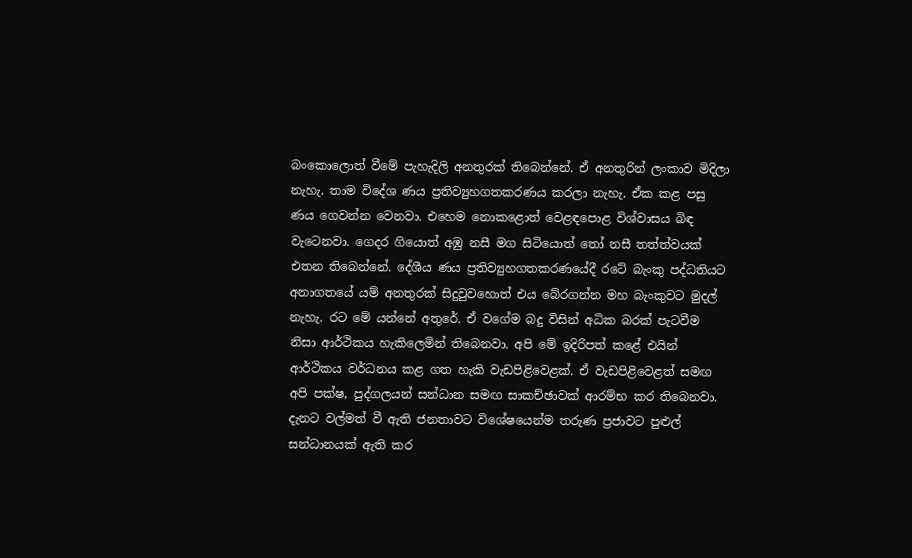බංකොලොත් වීමේ පැහැදිලි අනතුරක් තිබෙන්නේ. ඒ අනතුරින් ලංකාව මිදිලා නැහැ. තාම විදේශ ණය ප්‍රතිව්‍යුහගතකරණය කරලා නැහැ. ඒක කළ පසු ණය ගෙවන්න වෙනවා. එහෙම නොකළොත් වෙළඳපොළ විශ්වාසය බිඳ වැටෙනවා. ගෙදර ගියොත් අඹු නසී මග සිටියොත් තෝ නසී තත්ත්වයක් එතන තිබෙන්නේ. දේශීය ණය ප්‍රතිව්‍යුහගතකරණයේදී රටේ බැංකු පද්ධතියට අනාගතයේ යම් අනතුරක් සිදුවුවහොත් එය බේරගන්න මහ බැංකුවට මුදල් නැහැ. රට මේ යන්නේ අතුරේ. ඒ වගේම බදු විසින් අධික බරක් පැටවීම නිසා ආර්ථිකය හැකිලෙමින් තිබෙනවා. අපි මේ ඉදිරිපත් කළේ එයින් ආර්ථිකය වර්ධනය කළ ගත හැකි වැඩපිළිවෙළක්. ඒ වැඩපිළිවෙළත් සමඟ අපි පක්ෂ, පුද්ගලයන් සන්ධාන සමඟ සාකච්ඡාවක් ආරම්භ කර තිබෙනවා. දැනට වල්මත් වී ඇති ජනතාවට විශේෂයෙන්ම තරුණ ප්‍රජාවට පුළුල් සන්ධානයක් ඇති කර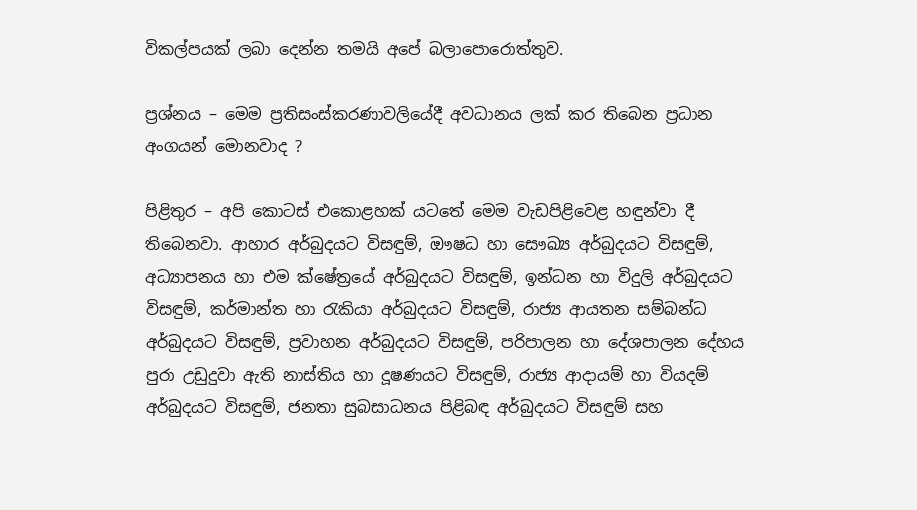විකල්පයක් ලබා දෙන්න තමයි අපේ බලාපොරොත්තුව.

ප්‍රශ්නය – මෙම ප්‍රතිසංස්කරණාවලියේදී අවධානය ලක් කර තිබෙන ප්‍රධාන අංගයන් මොනවාද ?

පිළිතුර – අපි කොටස් එකොළහක් යටතේ මෙම වැඩපිළිවෙළ හඳුන්වා දී තිබෙනවා. ආහාර අර්බුදයට විසඳුම්, ඖෂධ හා සෞඛ්‍ය අර්බුදයට විසඳුම්, අධ්‍යාපනය හා එම ක්ෂේත්‍රයේ අර්බුදයට විසඳුම්, ඉන්ධන හා විදුලි අර්බුදයට විසඳුම්, කර්මාන්ත හා රැකියා අර්බුදයට විසඳුම්, රාජ්‍ය ආයතන සම්බන්ධ අර්බුදයට විසඳුම්, ප්‍රවාහන අර්බුදයට විසඳුම්, පරිපාලන හා දේශපාලන දේහය පුරා උඩුදුවා ඇති නාස්තිය හා දූෂණයට විසඳුම්, රාජ්‍ය ආදායම් හා වියදම් අර්බුදයට විසඳුම්, ජනතා සුබසාධනය පිළිබඳ අර්බුදයට විසඳුම් සහ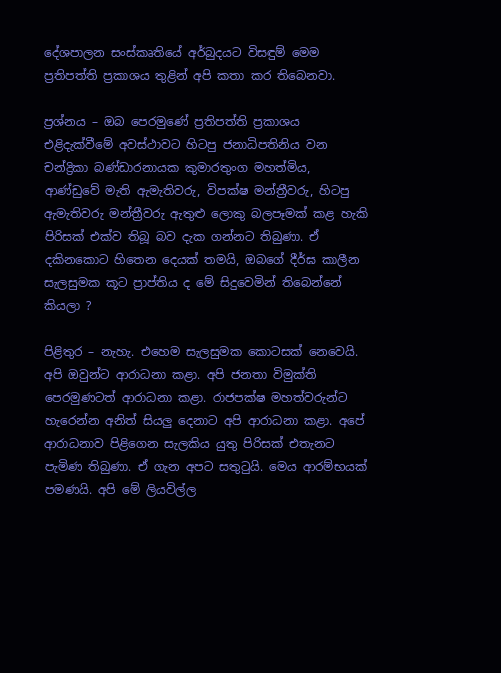දේශපාලන සංස්කෘතියේ අර්බුදයට විසඳුම් මෙම ප්‍රතිපත්ති ප්‍රකාශය තුළින් අපි කතා කර තිබෙනවා.

ප්‍රශ්නය – ඔබ පෙරමුණේ ප්‍රතිපත්ති ප්‍රකාශය එළිදැක්වීමේ අවස්ථාවට හිටපු ජනාධිපතිනිය වන චන්ද්‍රිකා බණ්ඩාරනායක කුමාරතුංග මහත්මිය, ආණ්ඩුවේ මැති ඇමැතිවරු, විපක්ෂ මන්ත්‍රීවරු, හිටපු ඇමැතිවරු මන්ත්‍රීවරු ඇතුළු ලොකු බලපෑමක් කළ හැකි පිරිසක් එක්ව තිබූ බව දැක ගන්නට තිබුණා. ඒ දකිනකොට හිතෙන දෙයක් තමයි, ඔබගේ දීර්ඝ කාලීන සැලසුමක කූට ප්‍රාප්තිය ද මේ සිදුවෙමින් තිබෙන්නේ කියලා ?

පිළිතුර – නැහැ. එහෙම සැලසුමක කොටසක් නෙවෙයි. අපි ඔවුන්ට ආරාධනා කළා. අපි ජනතා විමුක්ති පෙරමුණටත් ආරාධනා කළා. රාජපක්ෂ මහත්වරුන්ට හැරෙන්න අනිත් සියලු දෙනාට අපි ආරාධනා කළා. අපේ ආරාධනාව පිළිගෙන සැලකිය යුතු පිරිසක් එතැනට පැමිණ තිබුණා. ඒ ගැන අපට සතුටුයි. මෙය ආරම්භයක් පමණයි. අපි මේ ලියවිල්ල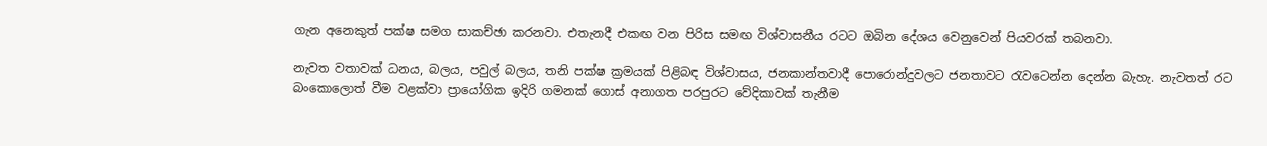ගැන අනෙකුත් පක්ෂ සමග සාකච්ඡා කරනවා. එතැනදී එකඟ වන පිරිස සමඟ විශ්වාසනීය රටට ඔබින දේශය වෙනුවෙන් පියවරක් තබනවා.

නැවත වතාවක් ධනය, බලය, පවුල් බලය, තනි පක්ෂ ක්‍රමයක් පිළිබඳ විශ්වාසය, ජනකාන්තවාදී පොරොන්දුවලට ජනතාවට රැවටෙන්න දෙන්න බැහැ. නැවතත් රට බංකොලොත් වීම වළක්වා ප්‍රායෝගික ඉදිරි ගමනක් ගොස් අනාගත පරපුරට වේදිකාවක් තැනීම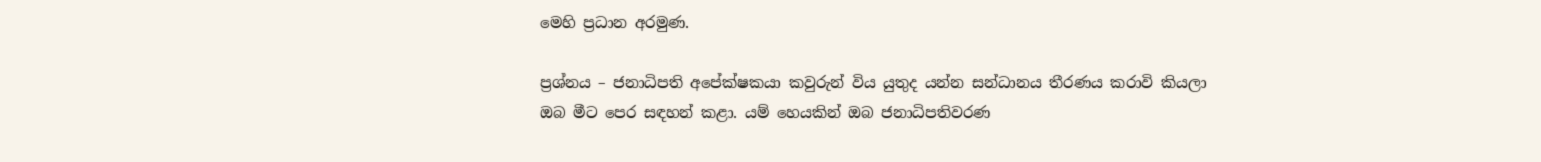මෙහි ප්‍රධාන අරමුණ.

ප්‍රශ්නය – ජනාධිපති අපේක්ෂකයා කවුරුන් විය යුතුද යන්න සන්ධානය තීරණය කරාවි කියලා ඔබ මීට පෙර සඳහන් කළා. යම් හෙයකින් ඔබ ජනාධිපතිවරණ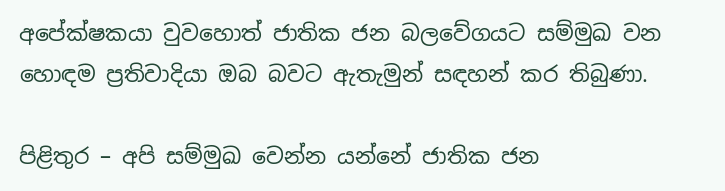අපේක්ෂකයා වුවහොත් ජාතික ජන බලවේගයට සම්මුඛ වන හොඳම ප්‍රතිවාදියා ඔබ බවට ඇතැමුන් සඳහන් කර තිබුණා.

පිළිතුර – අපි සම්මුඛ වෙන්න යන්නේ ජාතික ජන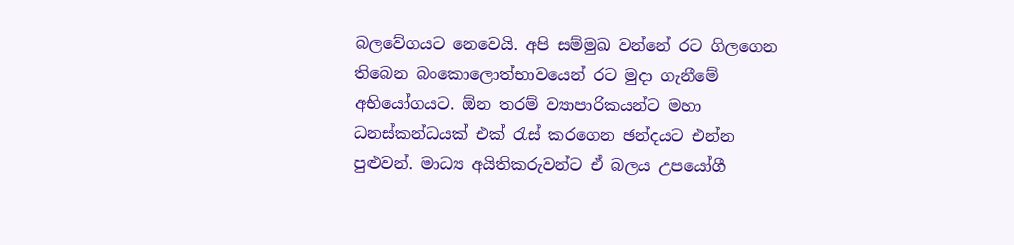බලවේගයට නෙවෙයි. අපි සම්මුඛ වන්නේ රට ගිලගෙන තිබෙන බංකොලොත්භාවයෙන් රට මුදා ගැනීමේ අභියෝගයට. ඕන තරම් ව්‍යාපාරිකයන්ට මහා ධනස්කන්ධයක් එක් රැස් කරගෙන ඡන්දයට එන්න පුළුවන්. මාධ්‍ය අයිතිකරුවන්ට ඒ බලය උපයෝගී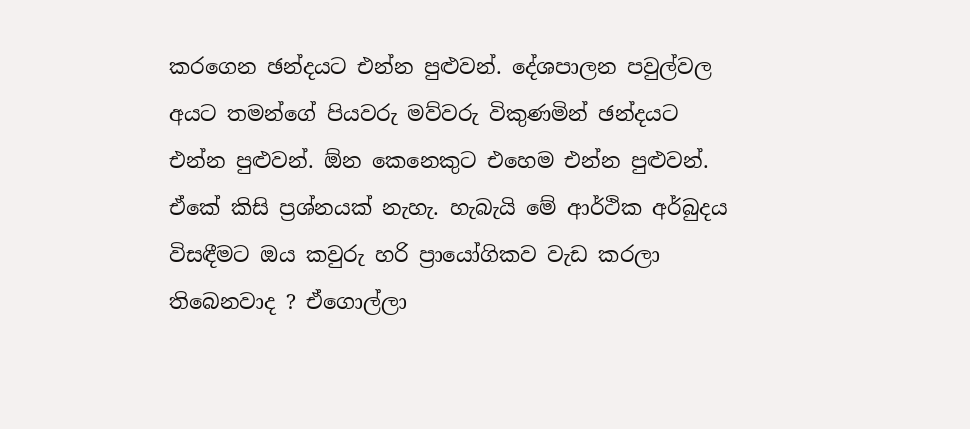කරගෙන ඡන්දයට එන්න පුළුවන්. දේශපාලන පවුල්වල අයට තමන්ගේ පියවරු මව්වරු විකුණමින් ඡන්දයට එන්න පුළුවන්. ඕන කෙනෙකුට එහෙම එන්න පුළුවන්. ඒකේ කිසි ප්‍රශ්නයක් නැහැ. හැබැයි මේ ආර්ථික අර්බුදය විසඳීමට ඔය කවුරු හරි ප්‍රායෝගිකව වැඩ කරලා තිබෙනවාද ? ඒගොල්ලා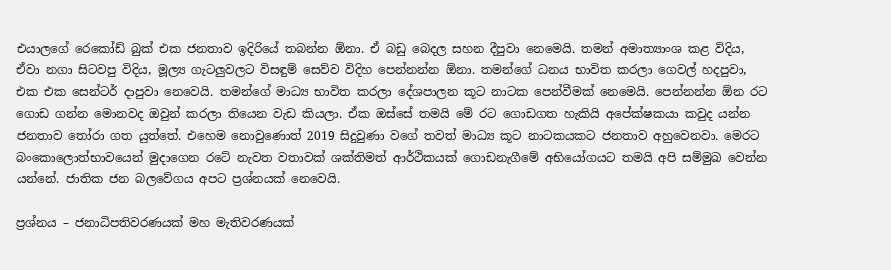එයාලගේ රෙකෝඩ් බුක් එක ජනතාව ඉදිරියේ තබන්න ඕනා. ඒ බඩු බෙදල සහන දීපුවා නෙමෙයි. තමන් අමාත්‍යාංශ කළ විදිය, ඒවා නගා සිටවපු විදිය, මූල්‍ය ගැටලුවලට විසඳුම් සෙව්ව විදිහ පෙන්නන්න ඕනා. තමන්ගේ ධනය භාවිත කරලා ගෙවල් හදපුවා, එක එක සෙන්ටර් දාපුවා නෙවෙයි. තමන්ගේ මාධ්‍ය භාවිත කරලා දේශපාලන කූට නාටක පෙන්වීමක් නෙමෙයි. පෙන්නන්න ඕන රට ගොඩ ගන්න මොනවද ඔවුන් කරලා තියෙන වැඩ කියලා. ඒක ඔස්සේ තමයි මේ රට ගොඩගත හැකියි අපේක්ෂකයා කවුද යන්න ජනතාව තෝරා ගත යුත්තේ. එහෙම නොවුණොත් 2019 සිදුවුණා වගේ තවත් මාධ්‍ය කූට නාටකයකට ජනතාව අහුවෙනවා. මෙරට බංකොලොත්භාවයෙන් මුදාගෙන රටේ නැවත වතාවක් ශක්තිමත් ආර්ථිකයක් ගොඩනැගීමේ අභියෝගයට තමයි අපි සම්මුඛ වෙන්න යන්නේ. ජාතික ජන බලවේගය අපට ප්‍රශ්නයක් නෙවෙයි.

ප්‍රශ්නය – ජනාධිපතිවරණයක් මහ මැතිවරණයක්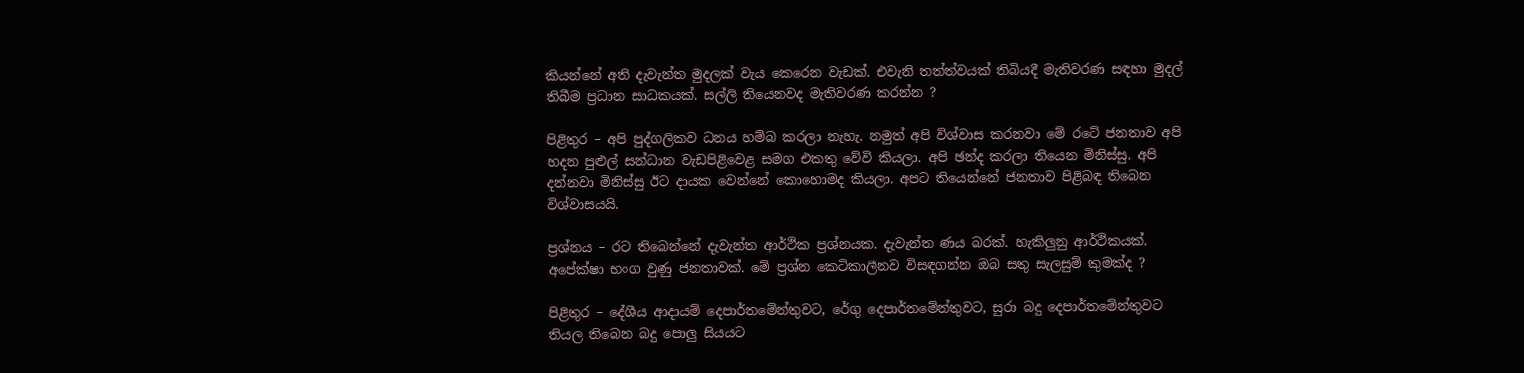කියන්නේ අති දැවැන්ත මුදලක් වැය කෙරෙන වැඩක්. එවැනි තත්ත්වයක් තිබියදී මැතිවරණ සඳහා මුදල් තිබීම ප්‍රධාන සාධකයක්. සල්ලි තියෙනවද මැතිවරණ කරන්න ?

පිළිතුර – අපි පුද්ගලිකව ධනය හම්බ කරලා නැහැ. නමුත් අපි විශ්වාස කරනවා මේ රටේ ජනතාව අපි හදන පුළුල් සන්ධාන වැඩපිළිවෙළ සමග එකතු වේවි කියලා. අපි ඡන්ද කරලා තියෙන මිනිස්සු. අපි දන්නවා මිනිස්සු ඊට දායක වෙන්නේ කොහොමද කියලා. අපට තියෙන්නේ ජනතාව පිළිබඳ තිබෙන විශ්වාසයයි.

ප්‍රශ්නය – රට තිබෙන්නේ දැවැන්ත ආර්ථික ප්‍රශ්නයක. දැවැන්ත ණය බරක්. හැකිලුනු ආර්ථිකයක්. අපේක්ෂා භංග වුණු ජනතාවක්. මේ ප්‍රශ්න කෙටිකාලීනව විසඳගන්න ඔබ සතු සැලසුම් කුමක්ද ?

පිළිතුර – දේශීය ආදායම් දෙපාර්තමේන්තුවට, රේගු දෙපාර්තමේන්තුවට, සුරා බදු දෙපාර්තමේන්තුවට තියල තිබෙන බදු පොලු සියයට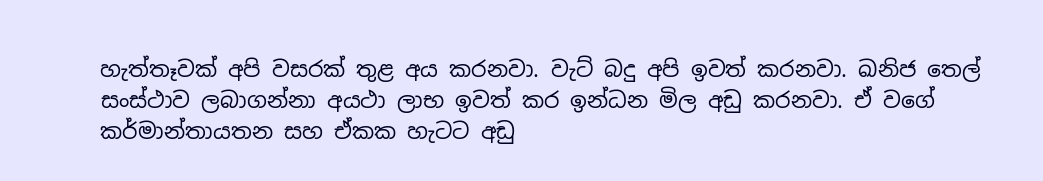හැත්තෑවක් අපි වසරක් තුළ අය කරනවා. වැට් බදු අපි ඉවත් කරනවා. ඛනිජ තෙල් සංස්ථාව ලබාගන්නා අයථා ලාභ ඉවත් කර ඉන්ධන මිල අඩු කරනවා. ඒ වගේ කර්මාන්තායතන සහ ඒකක හැටට අඩු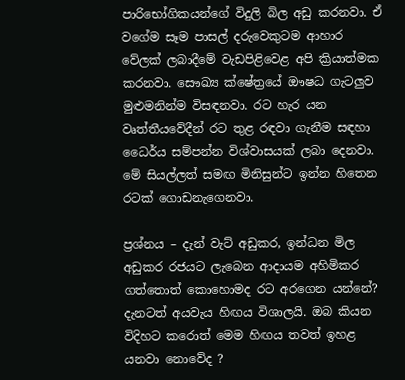පාරිභෝගිකයන්ගේ විදුලි බිල අඩු කරනවා. ඒ වගේම සෑම පාසල් දරුවෙකුටම ආහාර වේලක් ලබාදීමේ වැඩපිළිවෙළ අපි ක්‍රියාත්මක කරනවා. සෞඛ්‍ය ක්ෂේත්‍රයේ ඖෂධ ගැටලුව මුළුමනින්ම විසඳනවා. රට හැර යන වෘත්තීයවේදීන් රට තුළ රඳවා ගැනීම සඳහා ධෛර්ය සම්පන්න විශ්වාසයක් ලබා දෙනවා. මේ සියල්ලත් සමඟ මිනිසුන්ට ඉන්න හිතෙන රටක් ගොඩනැගෙනවා.

ප්‍රශ්නය – දැන් වැට් අඩුකර, ඉන්ධන මිල අඩුකර රජයට ලැබෙන ආදායම අහිමිකර ගත්තොත් කොහොමද රට අරගෙන යන්නේ? දැනටත් අයවැය හිඟය විශාලයි. ඔබ කියන විදිහට කරොත් මෙම හිඟය තවත් ඉහළ යනවා නොවේද ?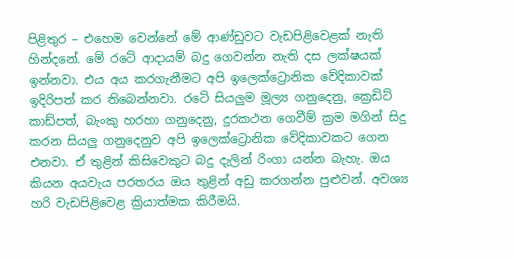පිළිතුර – එහෙම වෙන්නේ මේ ආණ්ඩුවට වැඩපිළිවෙළක් නැති හින්දනේ. මේ රටේ ආදායම් බදු ගෙවන්න නැති දස ලක්ෂයක් ඉන්නවා. එය අය කරගැනීමට අපි ඉලෙක්ට්‍රොනික වේදිකාවක් ඉදිරිපත් කර තිබෙන්නවා. රටේ සියලුම මූල්‍ය ගනුදෙනු, ක්‍රෙඩිට් කාඩ්පත්, බැංකු හරහා ගනුදෙනු, දුරකථන ගෙවීම් ක්‍රම මගින් සිදු කරන සියලු ගනුදෙනුව අපි ඉලෙක්ට්‍රොනික වේදිකාවකට ගෙන එනවා. ඒ තුළින් කිසිවෙකුට බදු දැලින් රිංගා යන්න බැහැ. ඔය කියන අයවැය පරතරය ඔය තුළින් අඩු කරගන්න පුළුවන්. අවශ්‍ය හරි වැඩපිළිවෙළ ක්‍රියාත්මක කිරීමයි.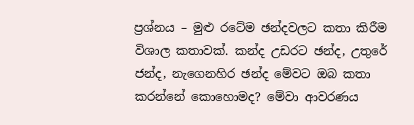ප්‍රශ්නය – මුළු රටේම ඡන්දවලට කතා කිරීම විශාල කතාවක්. කන්ද උඩරට ඡන්ද, උතුරේ ජන්ද, නැගෙනහිර ඡන්ද මේවට ඔබ කතා කරන්නේ කොහොමද? මේවා ආවරණය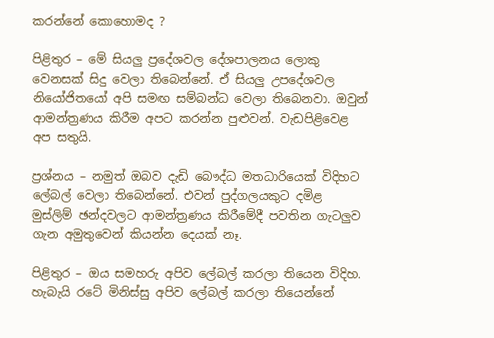කරන්නේ කොහොමද ?

පිළිතුර – මේ සියලු ප්‍රදේශවල දේශපාලනය ලොකු වෙනසක් සිදු වෙලා තිබෙන්නේ. ඒ සියලු උපදේශවල නියෝජිතයෝ අපි සමඟ සම්බන්ධ වෙලා තිබෙනවා. ඔවුන් ආමන්ත්‍රණය කිරීම අපට කරන්න පුළුවන්. වැඩපිළිවෙළ අප සතුයි.

ප්‍රශ්නය – නමුත් ඔබව දැඩි බෞද්ධ මතධාරියෙක් විදිහට ලේබල් වෙලා තිබෙන්නේ. එවන් පුද්ගලයකුට දමිළ මුස්ලිම් ඡන්දවලට ආමන්ත්‍රණය කිරීමේදී පවතින ගැටලුව ගැන අමුතුවෙන් කියන්න දෙයක් නෑ.

පිළිතුර – ඔය සමහරු අපිව ලේබල් කරලා තියෙන විදිහ. හැබැයි රටේ මිනිස්සු අපිව ලේබල් කරලා තියෙන්නේ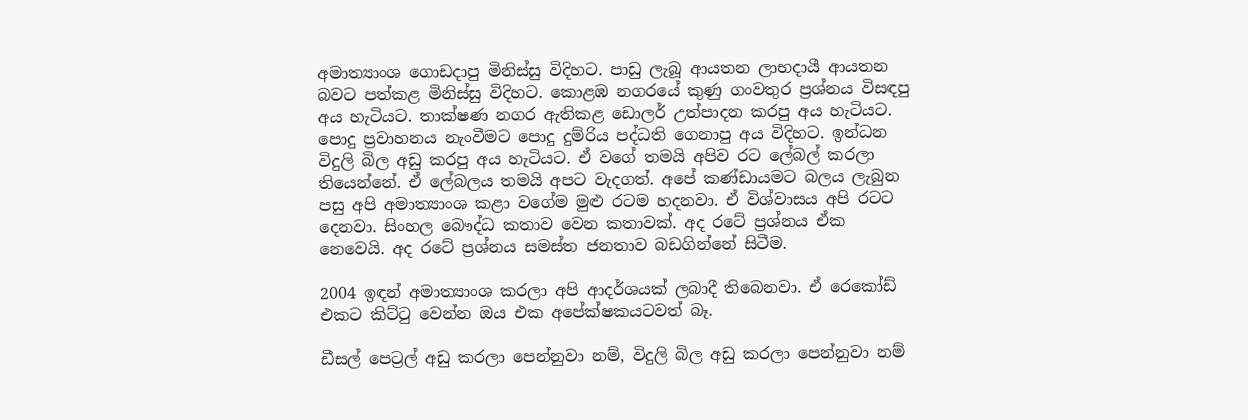අමාත්‍යාංශ ගොඩදාපු මිනිස්සු විදිහට. පාඩු ලැබූ ආයතන ලාභදායී ආයතන බවට පත්කළ මිනිස්සු විදිහට. කොළඹ නගරයේ කුණු ගංවතුර ප්‍රශ්නය විසඳපු අය හැටියට. තාක්ෂණ නගර ඇතිකළ ඩොලර් උත්පාදන කරපු අය හැටියට. පොදු ප්‍රවාහනය නැංවීමට පොදු දුම්රිය පද්ධති ගෙනාපු අය විදිහට. ඉන්ධන විදුලි බිල අඩු කරපු අය හැටියට. ඒ වගේ තමයි අපිව රට ලේබල් කරලා තියෙන්නේ. ඒ ලේබලය තමයි අපට වැදගත්. අපේ කණ්ඩායමට බලය ලැබුන පසු අපි අමාත්‍යාංශ කළා වගේම මුළු රටම හදනවා. ඒ විශ්වාසය අපි රටට දෙනවා. සිංහල බෞද්ධ කතාව වෙන කතාවක්. අද රටේ ප්‍රශ්නය ඒක නෙවෙයි. අද රටේ ප්‍රශ්නය සමස්ත ජනතාව බඩගින්නේ සිටීම.

2004 ඉඳන් අමාත්‍යාංශ කරලා අපි ආදර්ශයක් ලබාදී තිබෙනවා. ඒ රෙකෝඩ් එකට කිට්ටු වෙන්න ඔය එක අපේක්ෂකයටවත් බෑ.

ඩීසල් පෙට්‍රල් අඩු කරලා පෙන්නුවා නම්, විදුලි බිල අඩු කරලා පෙන්නුවා නම්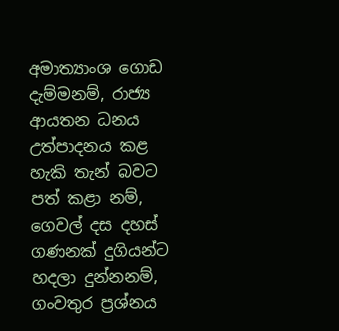අමාත්‍යාංශ ගොඩ දැම්මනම්, රාජ්‍ය ආයතන ධනය උත්පාදනය කළ හැකි තැන් බවට පත් කළා නම්, ගෙවල් දස දහස් ගණනක් දුගියන්ට හදලා දුන්නනම්, ගංවතුර ප්‍රශ්නය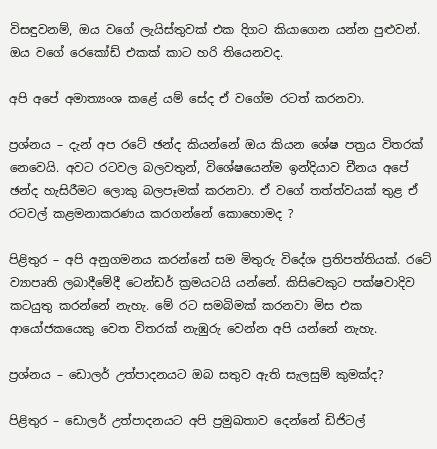විසඳුවනම්, ඔය වගේ ලැයිස්තුවක් එක දිගට කියාගෙන යන්න පුළුවන්. ඔය වගේ රෙකෝඩ් එකක් කාට හරි තියෙනවද.

අපි අපේ අමාත්‍යංශ කළේ යම් සේද ඒ වගේම රටත් කරනවා.

ප්‍රශ්නය – දැන් අප රටේ ඡන්ද කියන්නේ ඔය කියන ශේෂ පත්‍රය විතරක් නෙවෙයි. අවට රටවල බලවතුන්, විශේෂයෙන්ම ඉන්දියාව චීනය අපේ ඡන්ද හැසිරීමට ලොකු බලපෑමක් කරනවා. ඒ වගේ තත්ත්වයක් තුළ ඒ රටවල් කළමනාකරණය කරගන්නේ කොහොමද ?

පිළිතුර – අපි අනුගමනය කරන්නේ සම මිතුරු විදේශ ප්‍රතිපත්තියක්. රටේ ව්‍යාපෘති ලබාදීමේදී ටෙන්ඩර් ක්‍රමයටයි යන්නේ. කිසිවෙකුට පක්ෂවාදිව කටයුතු කරන්නේ නැහැ. මේ රට සමබිමක් කරනවා මිස එක ආයෝජකයෙකු වෙත විතරක් නැඹුරු වෙන්න අපි යන්නේ නැහැ.

ප්‍රශ්නය – ඩොලර් උත්පාදනයට ඔබ සතුව ඇති සැලසුම් කුමක්ද?

පිළිතුර – ඩොලර් උත්පාදනයට අපි ප්‍රමුඛතාව දෙන්නේ ඩිජිටල්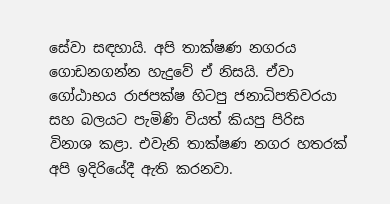සේවා සඳහායි. අපි තාක්ෂණ නගරය ගොඩනගන්න හැදුවේ ඒ නිසයි. ඒවා ගෝඨාභය රාජපක්ෂ හිටපු ජනාධිපතිවරයා සහ බලයට පැමිණි වියත් කියපු පිරිස විනාශ කළා. එවැනි තාක්ෂණ නගර හතරක් අපි ඉදිරියේදී ඇති කරනවා.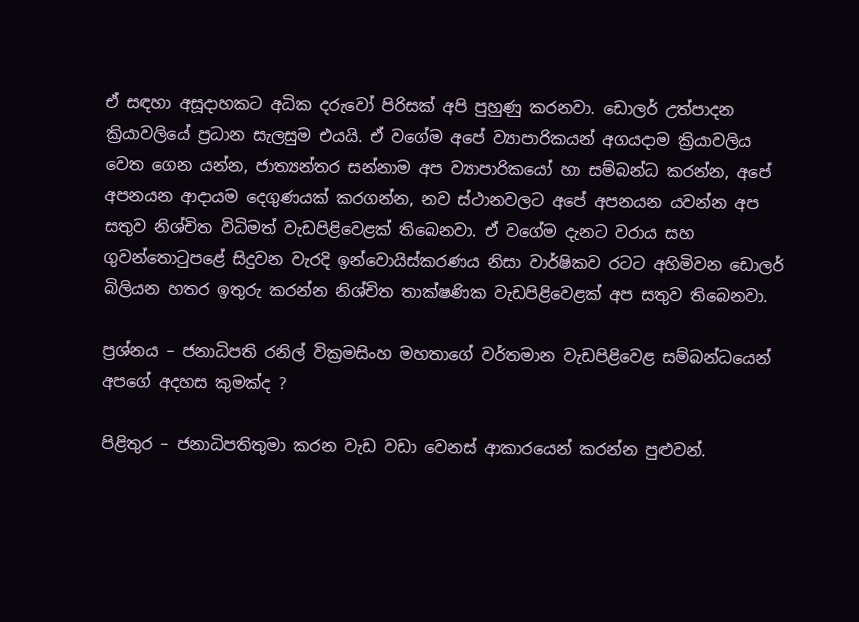ඒ සඳහා අසූදාහකට අධික දරුවෝ පිරිසක් අපි පුහුණු කරනවා. ඩොලර් උත්පාදන ක්‍රියාවලියේ ප්‍රධාන සැලසුම එයයි. ඒ වගේම අපේ ව්‍යාපාරිකයන් අගයදාම ක්‍රියාවලිය වෙත ගෙන යන්න, ජාත්‍යන්තර සන්නාම අප ව්‍යාපාරිකයෝ හා සම්බන්ධ කරන්න, අපේ අපනයන ආදායම දෙගුණයක් කරගන්න, නව ස්ථානවලට අපේ අපනයන යවන්න අප සතුව නිශ්චිත විධිමත් වැඩපිළිවෙළක් තිබෙනවා. ඒ වගේම දැනට වරාය සහ ගුවන්තොටුපළේ සිදුවන වැරදි ඉන්වොයිස්කරණය නිසා වාර්ෂිකව රටට අහිමිවන ඩොලර් බිලියන හතර ඉතුරු කරන්න නිශ්චිත තාක්ෂණික වැඩපිළිවෙළක් අප සතුව තිබෙනවා.

ප්‍රශ්නය – ජනාධිපති රනිල් වික්‍රමසිංහ මහතාගේ වර්තමාන වැඩපිළිවෙළ සම්බන්ධයෙන් අපගේ අදහස කුමක්ද ?

පිළිතුර – ජනාධිපතිතුමා කරන වැඩ වඩා වෙනස් ආකාරයෙන් කරන්න පුළුවන්.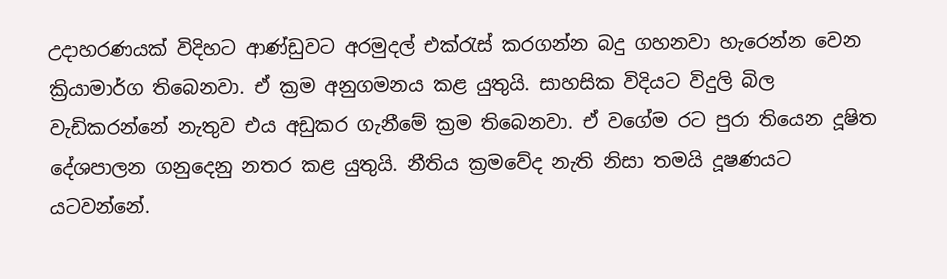උදාහරණයක් විදිහට ආණ්ඩුවට අරමුදල් එක්රැස් කරගන්න බදු ගහනවා හැරෙන්න වෙන ක්‍රියාමාර්ග තිබෙනවා. ඒ ක්‍රම අනුගමනය කළ යුතුයි. සාහසික විදියට විදුලි බිල වැඩිකරන්නේ නැතුව එය අඩුකර ගැනීමේ ක්‍රම තිබෙනවා. ඒ වගේම රට පුරා තියෙන දූෂිත දේශපාලන ගනුදෙනු නතර කළ යුතුයි. නීතිය ක්‍රමවේද නැති නිසා තමයි දූෂණයට යටවන්නේ.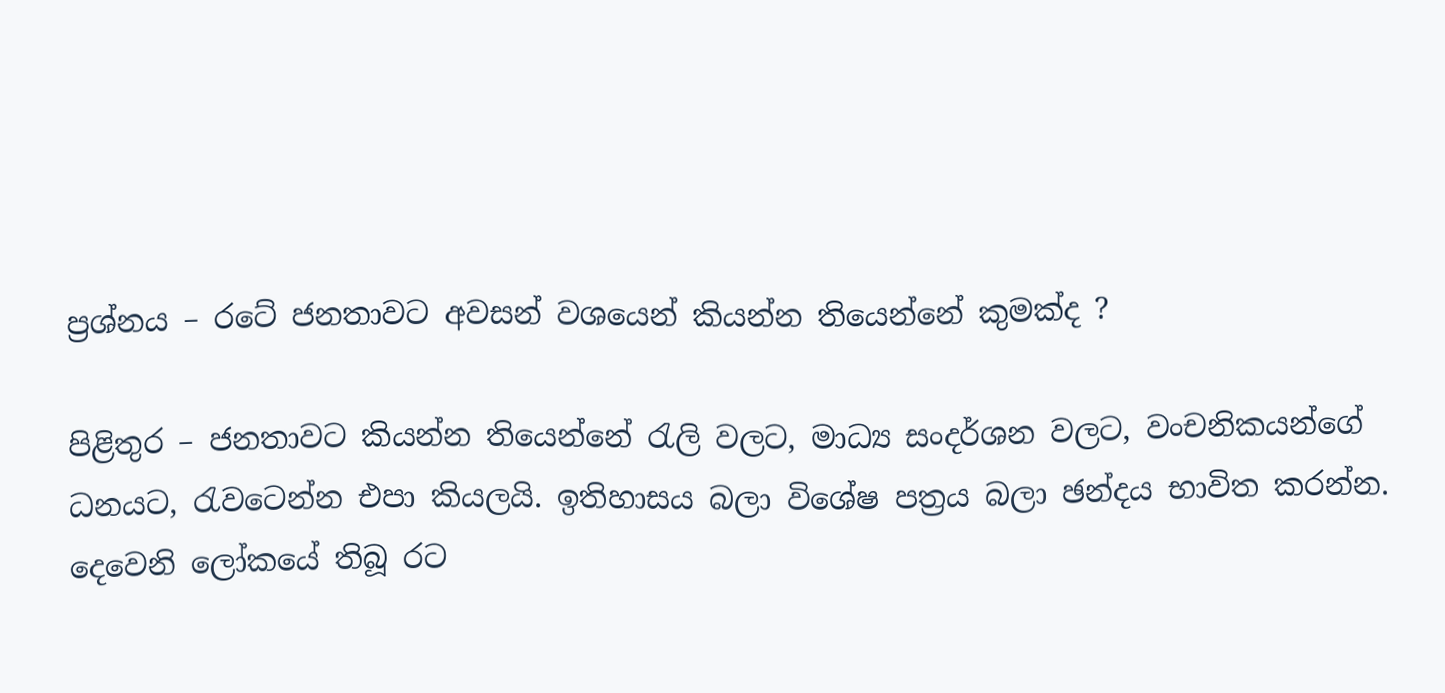ප්‍රශ්නය – රටේ ජනතාවට අවසන් වශයෙන් කියන්න තියෙන්නේ කුමක්ද ?

පිළිතුර – ජනතාවට කියන්න තියෙන්නේ රැලි වලට, මාධ්‍ය සංදර්ශන වලට, වංචනිකයන්ගේ ධනයට, රැවටෙන්න එපා කියලයි. ඉතිහාසය බලා විශේෂ පත්‍රය බලා ඡන්දය භාවිත කරන්න. දෙවෙනි ලෝකයේ තිබූ රට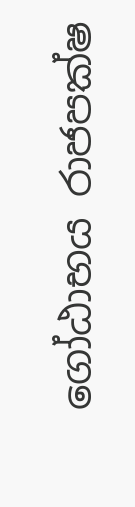ගෝඨාභය රාජපක්ෂ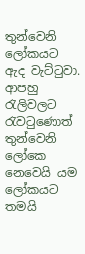තුන්වෙනි ලෝකයට ඇද වැට්ටුවා. ආපහු රැලිවලට රැවටුණොත් තුන්වෙනි ලෝකෙ නෙවෙයි යම ලෝකයට තමයි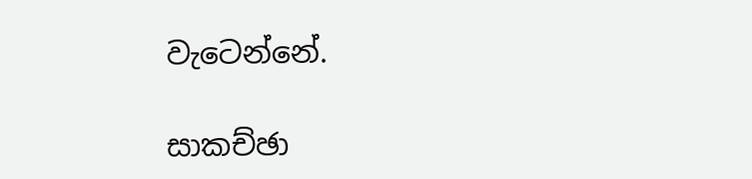වැටෙන්නේ.

සාකච්ඡා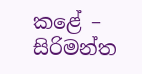කළේ –
සිරිමන්ත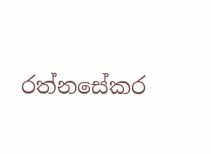රත්නසේකර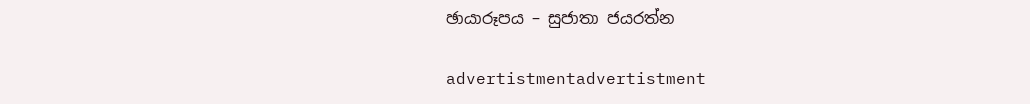ඡායාරූපය – සුජාතා ජයරත්න

advertistmentadvertistment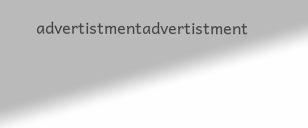advertistmentadvertistment